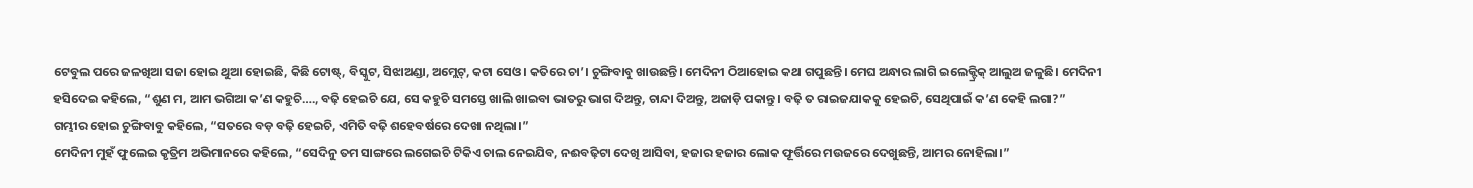ଟେବୁଲ ପରେ ଜଳଖିଆ ସଜା ହୋଇ ଥୁଆ ହୋଇଛି, କିଛି ଟୋଷ୍ଟ୍, ବିସ୍କୁଟ, ସିଝାଅଣ୍ଡା, ଅମ୍ଲେଟ୍, କଟା ସେଓ। କତିରେ ଚା’। ଚୁଙ୍ଗିବାବୁ ଖାଉଛନ୍ତି। ମେଦିନୀ ଠିଆହୋଇ କଥା ଗପୁଛନ୍ତି। ମେଘ ଅନ୍ଧାର ଲାଗି ଇଲେକ୍ଟ୍ରିକ୍ ଆଲୁଅ ଜଳୁଛି। ମେଦିନୀ ହସିଦେଇ କହିଲେ, “ଶୁଣ ମ, ଆମ ଭଗିଆ କ’ଣ କହୁଚି…., ବଢ଼ି ହେଇଚି ଯେ, ସେ କହୁଚି ସମସ୍ତେ ଖାଲି ଖାଇବା ଭାତରୁ ଭାଗ ଦିଅନ୍ତୁ, ଚାନ୍ଦା ଦିଅନ୍ତୁ, ଅଜାଡ଼ି ପକାନ୍ତୁ। ବଢ଼ି ତ ରାଇଜଯାକକୁ ହେଇଚି, ସେଥିପାଇଁ କ’ଣ କେହି ଲଗା?”
ଗମ୍ଭୀର ହୋଇ ଚୁଙ୍ଗିବାବୁ କହିଲେ, “ସତରେ ବଡ଼ ବଢ଼ି ହେଇଚି, ଏମିତି ବଢ଼ି ଶହେବର୍ଷରେ ଦେଖା ନଥିଲା।”
ମେଦିନୀ ମୁହଁ ଫୁଲେଇ କୃତ୍ରିମ ଅଭିମାନରେ କହିଲେ, “ସେଦିନୁ ତମ ସାଙ୍ଗରେ ଲଗେଇଚି ଟିକିଏ ଚାଲ ନେଇଯିବ, ନଈବଢ଼ିଟା ଦେଖି ଆସିବା, ହଜାର ହଜାର ଲୋକ ଫୂର୍ତ୍ତିରେ ମଉଜରେ ଦେଖୁଛନ୍ତି, ଆମର ନୋହିଲା।”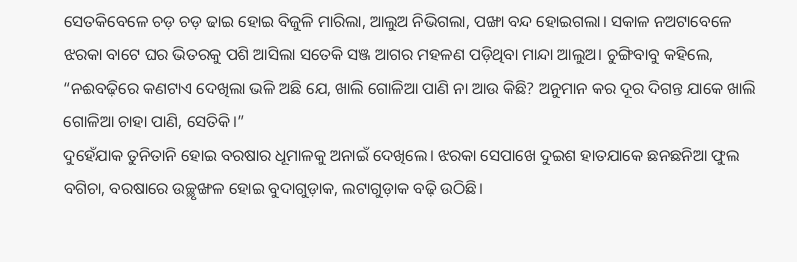ସେତକିବେଳେ ଚଡ଼ ଚଡ଼ ଢାଇ ହୋଇ ବିଜୁଳି ମାରିଲା, ଆଲୁଅ ନିଭିଗଲା, ପଙ୍ଖା ବନ୍ଦ ହୋଇଗଲା। ସକାଳ ନଅଟାବେଳେ ଝରକା ବାଟେ ଘର ଭିତରକୁ ପଶି ଆସିଲା ସତେକି ସଞ୍ଜ ଆଗର ମହଳଣ ପଡ଼ିଥିବା ମାନ୍ଦା ଆଲୁଅ। ଚୁଙ୍ଗିବାବୁ କହିଲେ, “ନଈବଢ଼ିରେ କଣଟାଏ ଦେଖିଲା ଭଳି ଅଛି ଯେ, ଖାଲି ଗୋଳିଆ ପାଣି ନା ଆଉ କିଛି? ଅନୁମାନ କର ଦୂର ଦିଗନ୍ତ ଯାକେ ଖାଲି ଗୋଳିଆ ଚାହା ପାଣି, ସେତିକି।”
ଦୁହେଁଯାକ ତୁନିତାନି ହୋଇ ବରଷାର ଧୂମାଳକୁ ଅନାଇଁ ଦେଖିଲେ। ଝରକା ସେପାଖେ ଦୁଇଶ ହାତଯାକେ ଛନଛନିଆ ଫୁଲ ବଗିଚା, ବରଷାରେ ଉଚ୍ଛୃଙ୍ଖଳ ହୋଇ ବୁଦାଗୁଡ଼ାକ, ଲଟାଗୁଡ଼ାକ ବଢ଼ି ଉଠିଛି।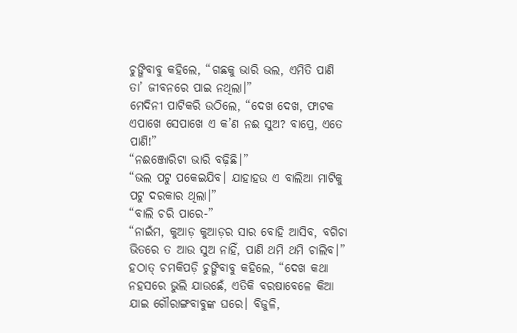ଚୁଙ୍ଗିବାବୁ କହିଲେ, “ଗଛକୁ ଭାରି ଭଲ, ଏମିତି ପାଣି ତା’ ଜୀବନରେ ପାଇ ନଥିଲା।”
ମେଦିନୀ ପାଟିକରି ଉଠିଲେ, “ଦେଖ ଦେଖ, ଫାଟକ ଏପାଖେ ସେପାଖେ ଏ କ’ଣ ନଈ ସୁଅ? ବାପ୍ରେ, ଏତେ ପାଣି!”
“ନଈଞ୍ଜୋରିଟା ଭାରି ବଢ଼ିଛି।”
“ଭଲ ପଟୁ ପକେଇଯିବ। ଯାହାହଉ ଏ ବାଲିଆ ମାଟିକୁ ପଟୁ ଦରକାର ଥିଲା।”
“ବାଲି ଚରି ପାରେ-”
“ନାଇଁମ, କୁଆଡ଼ କୁଆଡ଼ର ସାର ବୋହି ଆସିବ, ବଗିଚା ଭିତରେ ତ ଆଉ ସୁଅ ନାହିଁ, ପାଣି ଥମି ଥମି ଚାଲିବ।”
ହଠାତ୍ ଚମକିପଡ଼ି ଚୁଙ୍ଗିବାବୁ କହିଲେ, “ଦେଖ କଥା ନହସରେ ଭୁଲି ଯାଉଛେଁ, ଏତିକି ବରଷାବେଳେ କିଆ ଯାଇ ଗୌରାଙ୍ଗବାବୁଙ୍କ ଘରେ। ବିଜୁଳି,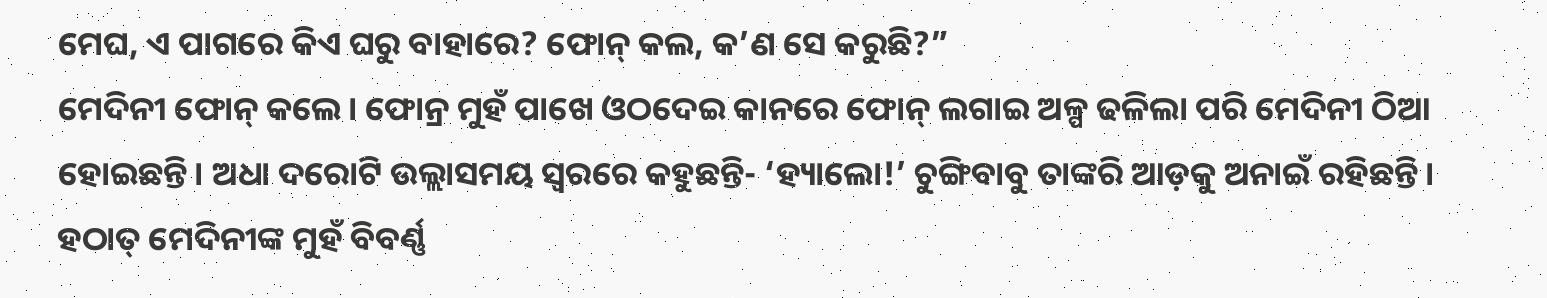ମେଘ, ଏ ପାଗରେ କିଏ ଘରୁ ବାହାରେ? ଫୋନ୍ କଲ, କ’ଣ ସେ କରୁଛି?”
ମେଦିନୀ ଫୋନ୍ କଲେ। ଫୋନ୍ର ମୁହଁ ପାଖେ ଓଠଦେଇ କାନରେ ଫୋନ୍ ଲଗାଇ ଅଳ୍ପ ଢଳିଲା ପରି ମେଦିନୀ ଠିଆ ହୋଇଛନ୍ତି। ଅଧା ଦରୋଟି ଉଲ୍ଲାସମୟ ସ୍ୱରରେ କହୁଛନ୍ତି- ‘ହ୍ୟାଲୋ!’ ଚୁଙ୍ଗିବାବୁ ତାଙ୍କରି ଆଡ଼କୁ ଅନାଇଁ ରହିଛନ୍ତି। ହଠାତ୍ ମେଦିନୀଙ୍କ ମୁହଁ ବିବର୍ଣ୍ଣ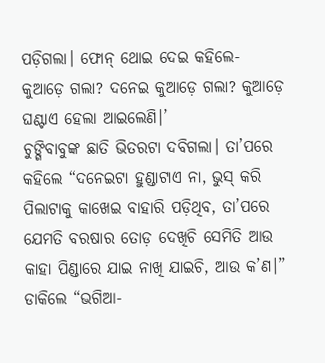ପଡ଼ିଗଲା। ଫୋନ୍ ଥୋଇ ଦେଇ କହିଲେ-
କୁଆଡ଼େ ଗଲା? ଦନେଇ କୁଆଡ଼େ ଗଲା? କୁଆଡ଼େ ଘଣ୍ଟାଏ ହେଲା ଆଇଲେଣି।’
ଚୁଙ୍ଗିବାବୁଙ୍କ ଛାତି ଭିତରଟା ଦବିଗଲା। ତା’ପରେ କହିଲେ “ଦନେଇଟା ହୁଣ୍ଡାଟାଏ ନା, ଭୁସ୍ କରି ପିଲାଟାକୁ କାଖେଇ ବାହାରି ପଡ଼ିଥିବ, ତା’ପରେ ଯେମତି ବରଷାର ତୋଡ଼ ଦେଖିଚି ସେମିତି ଆଉ କାହା ପିଣ୍ଡାରେ ଯାଇ ନାଖି ଯାଇଚି, ଆଉ କ’ଣ।” ଡାକିଲେ “ଭଗିଆ-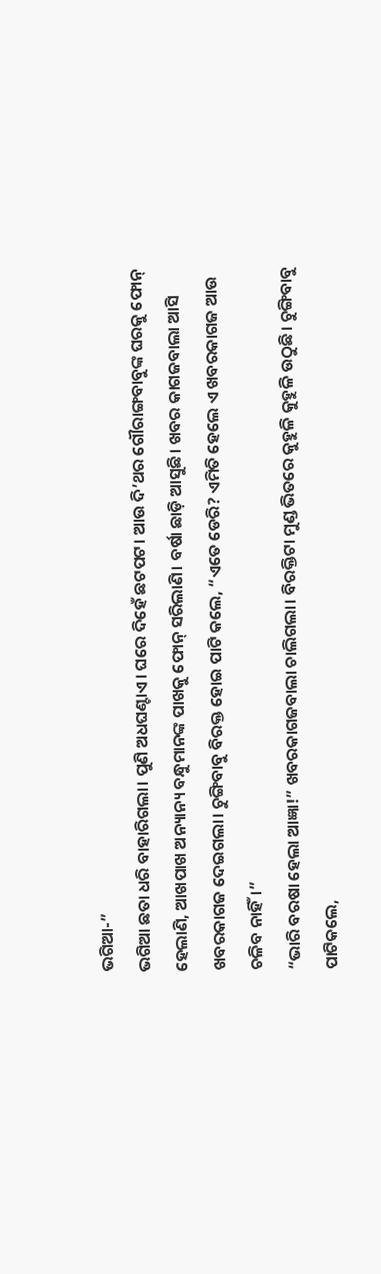ଭଗିଆ-”
ଭଗିଆ ଛତା ଧରି ବାହାରିଗଲା। ପୁଣି ଅଧଘଣ୍ଟାଏ। ଘରେ ଦିହେଁ ଛଟପଟ। ଆଉ ଦି’ଥର ଗୌରାଙ୍ଗବାବୁଙ୍କ ଘରକୁ ଫୋନ୍ ହେଲାଣି, ଆଖପାଖ ଅନ୍ୟାନ୍ୟ ବନ୍ଧୁମାନଙ୍କ ପାଖକୁ ଫୋନ୍ ସରିଲାଣି। ବର୍ଷା ଛାଡ଼ି ଆସୁଛି। ଖବର କାଗଜବାଲା ଆସି ଖବରକାଗଜ ଦେଇଗଲା। ଚୁଙ୍ଗିବାବୁ ବିରକ୍ତ ହୋଇ ପାଟି କଲେ, “ଏତେ ଡେରି? ଏମିତି ହେଲେ ଏ ଖବରକାଗଜ ଆଉ ଚଳିବ ନାହିଁ।”
“ଭାରି ବରଷା ହେଲା ଆଜ୍ଞା!” ଖବରକାଗଜବାଲା ଚାଲିଗଲା। ବିରକ୍ତିଟା ମୁଣ୍ଡ ଭିତରେ କୁହୁଳି କୁହୁଳି ଉଠୁଛି। ଚୁଙ୍ଗିବାବୁ ପାଟିକଲେ,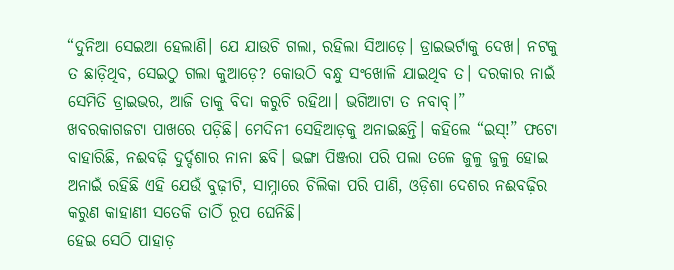“ଦୁନିଆ ସେଇଆ ହେଲାଣି। ଯେ ଯାଉଚି ଗଲା, ରହିଲା ସିଆଡ଼େ। ଡ୍ରାଇଭର୍ଟାକୁ ଦେଖ। ନଟକୁ ତ ଛାଡ଼ିଥିବ, ସେଇଠୁ ଗଲା କୁଆଡ଼େ? କୋଉଠି ବନ୍ଧୁ ସଂଖୋଳି ଯାଇଥିବ ତ। ଦରକାର ନାଇଁ ସେମିତି ଡ୍ରାଇଭର, ଆଜି ତାକୁ ବିଦା କରୁଚି ରହିଥା। ଭଗିଆଟା ତ ନବାବ୍।”
ଖବରକାଗଜଟା ପାଖରେ ପଡ଼ିଛି। ମେଦିନୀ ସେହିଆଡ଼କୁ ଅନାଇଛନ୍ତି। କହିଲେ “ଇସ୍!” ଫଟୋ ବାହାରିଛି, ନଈବଢ଼ି ଦୁର୍ଦ୍ଦଶାର ନାନା ଛବି। ଭଙ୍ଗା ପିଞ୍ଜରା ପରି ପଲା ତଳେ ଜୁଳୁ ଜୁଳୁ ହୋଇ ଅନାଇଁ ରହିଛି ଏହି ଯେଉଁ ବୁଢ଼ୀଟି, ସାମ୍ନାରେ ଚିଲିକା ପରି ପାଣି, ଓଡ଼ିଶା ଦେଶର ନଈବଢ଼ିର କରୁଣ କାହାଣୀ ସତେକି ତାଠିଁ ରୂପ ଘେନିଛି।
ହେଇ ସେଠି ପାହାଡ଼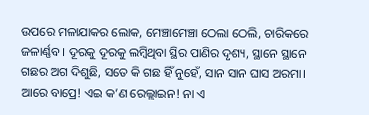ଉପରେ ମଳାଯାକର ଲୋକ, ମେଞ୍ଚାମେଞ୍ଚା ଠେଲା ଠେଲି, ଚାରିକରେ ଜଳାର୍ଣ୍ଣବ। ଦୂରକୁ ଦୂରକୁ ଲମ୍ବିଥିବା ସ୍ଥିର ପାଣିର ଦୃଶ୍ୟ, ସ୍ଥାନେ ସ୍ଥାନେ ଗଛର ଅଗ ଦିଶୁଛି, ସତେ କି ଗଛ ହିଁ ନୁହେଁ, ସାନ ସାନ ଘାସ ଅରମା। ଆରେ ବାପ୍ରେ! ଏଇ କ’ଣ ରେଲ୍ଲାଇନ! ନା ଏ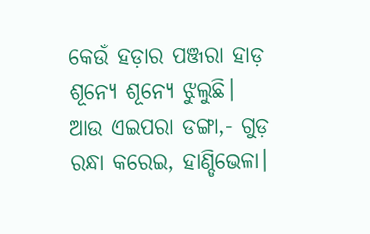କେଉଁ ହଡ଼ାର ପଞ୍ଜରା ହାଡ଼ ଶୂନ୍ୟେ ଶୂନ୍ୟେ ଝୁଲୁଛି। ଆଉ ଏଇପରା ଡଙ୍ଗା,- ଗୁଡ଼ ରନ୍ଧା କରେଇ, ହାଣ୍ଡିଭେଳା।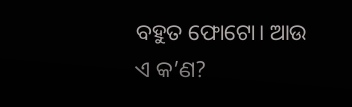ବହୁତ ଫୋଟୋ। ଆଉ ଏ କ’ଣ?